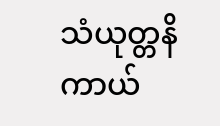သံယုတ္တနိကာယ်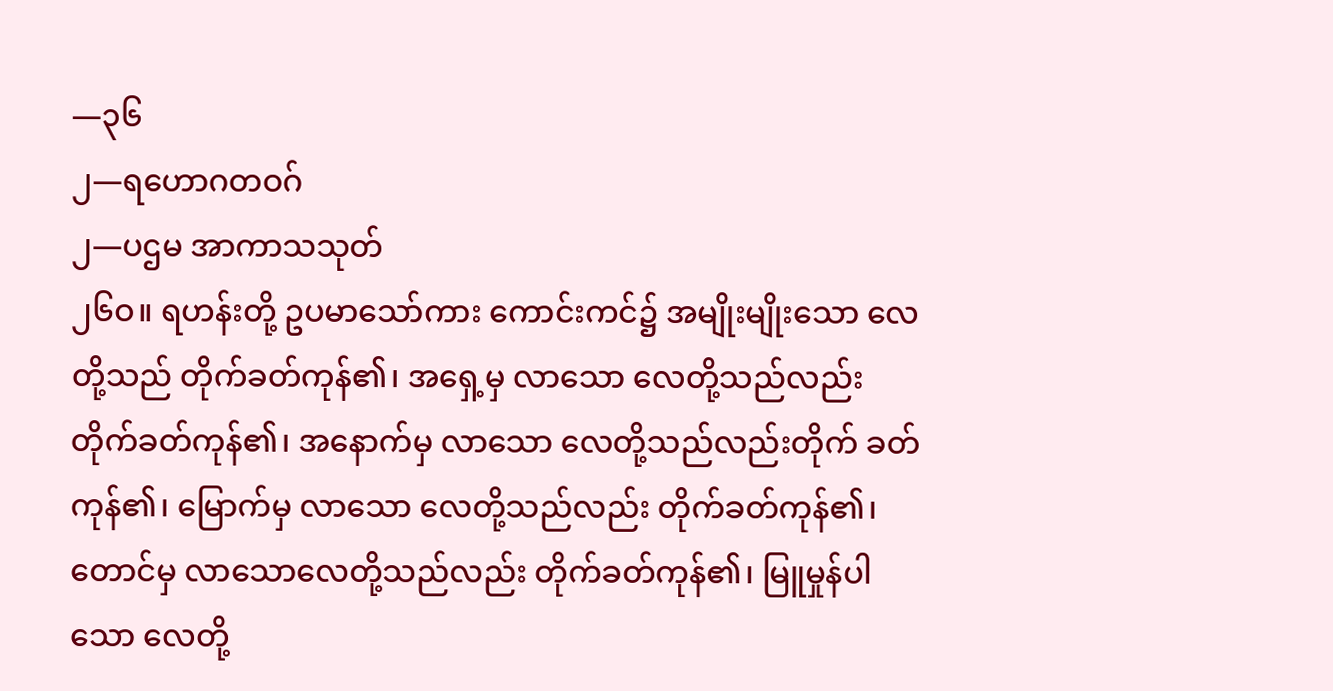—၃၆
၂—ရဟောဂတဝဂ်
၂—ပဌမ အာကာသသုတ်
၂၆ဝ။ ရဟန်းတို့ ဥပမာသော်ကား ကောင်းကင်၌ အမျိုးမျိုးသော လေတို့သည် တိုက်ခတ်ကုန်၏၊ အရှေ့မှ လာသော လေတို့သည်လည်း တိုက်ခတ်ကုန်၏၊ အနောက်မှ လာသော လေတို့သည်လည်းတိုက် ခတ်ကုန်၏၊ မြောက်မှ လာသော လေတို့သည်လည်း တိုက်ခတ်ကုန်၏၊ တောင်မှ လာသောလေတို့သည်လည်း တိုက်ခတ်ကုန်၏၊ မြူမှုန်ပါသော လေတို့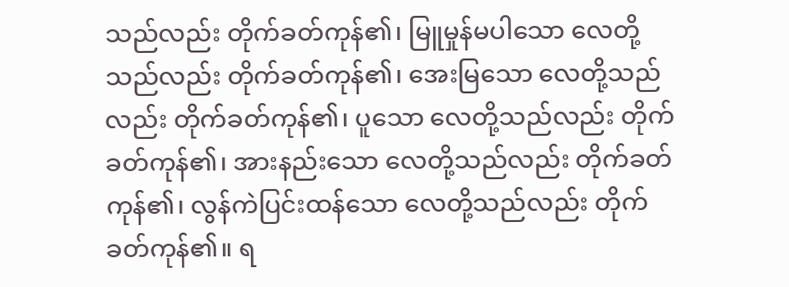သည်လည်း တိုက်ခတ်ကုန်၏၊ မြူမှုန်မပါသော လေတို့သည်လည်း တိုက်ခတ်ကုန်၏၊ အေးမြသော လေတို့သည်လည်း တိုက်ခတ်ကုန်၏၊ ပူသော လေတို့သည်လည်း တိုက်ခတ်ကုန်၏၊ အားနည်းသော လေတို့သည်လည်း တိုက်ခတ်ကုန်၏၊ လွန်ကဲပြင်းထန်သော လေတို့သည်လည်း တိုက်ခတ်ကုန်၏။ ရ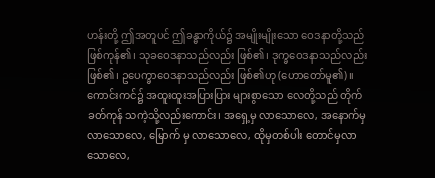ဟန်းတို့ ဤအတူပင် ဤခန္ဓာကိုယ်၌ အမျိုးမျိုးသော ဝေဒနာတို့သည် ဖြစ်ကုန်၏၊ သုခဝေဒနာသည်လည်း ဖြစ်၏၊ ဒုက္ခဝေဒနာသည်လည်းဖြစ်၏၊ ဥပေက္ခာဝေဒနာသည်လည်း ဖြစ်၏ဟု (ဟောတော်မူ၏)။
ကောင်းကင်၌ အထူးထူးအပြားပြား များစွာသော လေတို့သည် တိုက်ခတ်ကုန် သကဲ့သို့လည်းကောင်း၊ အရှေ့မှ လာသောလေ, အနောက်မှ လာသောလေ, မြောက် မှ လာသောလေ, ထိုမှတစ်ပါး တောင်မှလာသောလေ,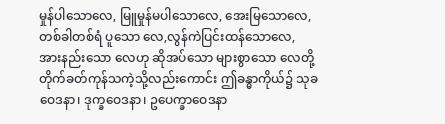မှုန်ပါသောလေ, မြူမှုန်မပါသောလေ, အေးမြသောလေ, တစ်ခါတစ်ရံ ပူသော လေ,လွန်ကဲပြင်းထန်သောလေ, အားနည်းသော လေဟု ဆိုအပ်သော များစွာသော လေတို့တိုက်ခတ်ကုန်သကဲ့သို့လည်းကောင်း ဤခန္ဓာကိုယ်၌ သုခဝေဒနာ၊ ဒုက္ခဝေဒနာ၊ ဥပေက္ခာဝေဒနာ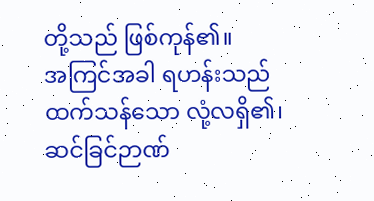တို့သည် ဖြစ်ကုန်၏။
အကြင်အခါ ရဟန်းသည် ထက်သန်သော လုံ့လရှိ၏၊ ဆင်ခြင်ဉာဏ်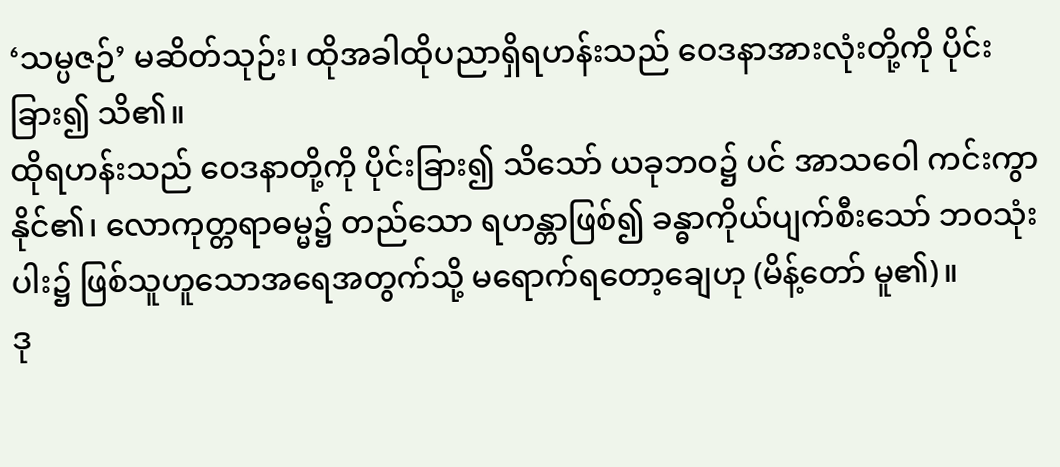‘သမ္ပဇဉ်’ မဆိတ်သုဉ်း၊ ထိုအခါထိုပညာရှိရဟန်းသည် ဝေဒနာအားလုံးတို့ကို ပိုင်းခြား၍ သိ၏။
ထိုရဟန်းသည် ဝေဒနာတို့ကို ပိုင်းခြား၍ သိသော် ယခုဘဝ၌ ပင် အာသဝေါ ကင်းကွာနိုင်၏၊ လောကုတ္တရာဓမ္မ၌ တည်သော ရဟန္တာဖြစ်၍ ခန္ဓာကိုယ်ပျက်စီးသော် ဘဝသုံးပါး၌ ဖြစ်သူဟူသောအရေအတွက်သို့ မရောက်ရတော့ချေဟု (မိန့်တော် မူ၏)။
ဒု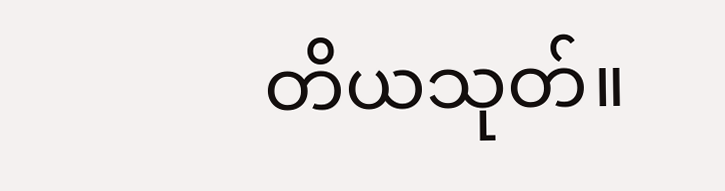တိယသုတ်။